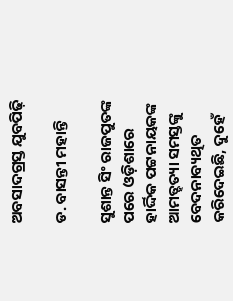ଅବସାଦଗ୍ରସ୍ତ ଯୁବପିଢ଼ି

ଡ. ବାସନ୍ତୀ ମହାନ୍ତି

ସୁଶାନ୍ତ ସିଂ ରାଜପୁତଙ୍କ ପରେ ଓଡ଼ିଶାରେ ହାର୍ଦ୍ଦିକ ପଟ୍ଟନାୟକଙ୍କ ଆମତ୍ହତ୍ୟା ସମସ୍ତଙ୍କୁ ବେଦନାବ୍ୟଥିତ କରିଦେଇଛି, ଦୁହେଁ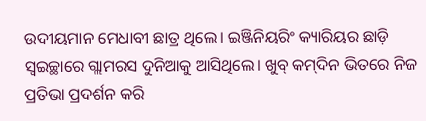ଉଦୀୟମାନ ମେଧାବୀ ଛାତ୍ର ଥିଲେ। ଇଞ୍ଜିନିୟରିଂ କ୍ୟାରିୟର ଛାଡ଼ି ସ୍ବଇଚ୍ଛାରେ ଗ୍ଲାମରସ ଦୁନିଆକୁ ଆସିଥିଲେ। ଖୁବ୍‌ କମ୍‌ଦିନ ଭିତରେ ନିଜ ପ୍ରତିଭା ପ୍ରଦର୍ଶନ କରି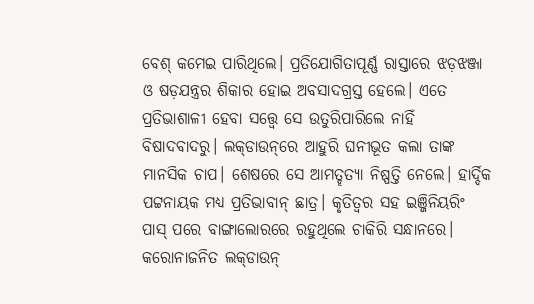ବେଶ୍‌ କମେଇ ପାରିଥିଲେ। ପ୍ରତିଯୋଗିତାପୂର୍ଣ୍ଣ ରାସ୍ତାରେ ଝଡ଼ଝଞ୍ଜା ଓ ଷଡ଼ଯନ୍ତ୍ରର ଶିକାର ହୋଇ ଅବସାଦଗ୍ରସ୍ତ ହେଲେ। ଏତେ ପ୍ରତିଭାଶାଳୀ ହେବା ସତ୍ତ୍ୱେ ସେ ଉତୁରିପାରିଲେ ନାହିଁ ବିଷାଦବାଦରୁ। ଲକ୍‌ଡାଉନ୍‌ରେ ଆହୁରି ଘନୀଭୂତ କଲା ତାଙ୍କ ମାନସିକ ଚାପ। ଶେଷରେ ସେ ଆମତ୍ହତ୍ୟା ନିଷ୍ପତ୍ତି ନେଲେ। ହାର୍ଦ୍ଦିକ ପଟ୍ଟନାୟକ ମଧ୍ୟ ପ୍ରତିଭାବାନ୍‌ ଛାତ୍ର। କୃତିତ୍ୱର ସହ ଇଞ୍ଜିନିୟରିଂ ପାସ୍‌ ପରେ ବାଙ୍ଗାଲୋରରେ ରହୁଥିଲେ ଚାକିରି ସନ୍ଧାନରେ। କରୋନାଜନିତ ଲକ୍‌ଡାଉନ୍‌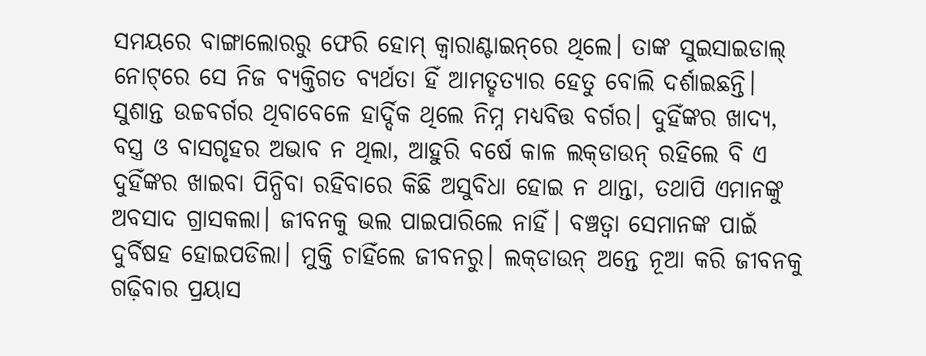ସମୟରେ ବାଙ୍ଗାଲୋରରୁ ଫେରି ହୋମ୍‌ କ୍ୱାରାଣ୍ଟାଇନ୍‌ରେ ଥିଲେ। ତାଙ୍କ ସୁଇସାଇଡାଲ୍‌ ନୋଟ୍‌ରେ ସେ ନିଜ ବ୍ୟକ୍ତିଗତ ବ୍ୟର୍ଥତା ହିଁ ଆମତ୍ହତ୍ୟାର ହେତୁ ବୋଲି ଦର୍ଶାଇଛନ୍ତି।
ସୁଶାନ୍ତ ଉଚ୍ଚବର୍ଗର ଥିବାବେଳେ ହାର୍ଦ୍ଦିକ ଥିଲେ ନିମ୍ନ ମଧ୍ୟବିତ୍ତ ବର୍ଗର। ଦୁହିଁଙ୍କର ଖାଦ୍ୟ, ବସ୍ତ୍ର ଓ ବାସଗୃହର ଅଭାବ ନ ଥିଲା, ଆହୁରି ବର୍ଷେ କାଳ ଲକ୍‌ଡାଉନ୍‌ ରହିଲେ ବି ଏ ଦୁହିଁଙ୍କର ଖାଇବା ପିନ୍ଧିବା ରହିବାରେ କିଛି ଅସୁବିଧା ହୋଇ ନ ଥାନ୍ତା, ତଥାପି ଏମାନଙ୍କୁ ଅବସାଦ ଗ୍ରାସକଲା। ଜୀବନକୁ ଭଲ ପାଇପାରିଲେ ନାହିଁ। ବଞ୍ଚତ୍ବା ସେମାନଙ୍କ ପାଇଁ ଦୁର୍ବିଷହ ହୋଇପଡିଲା। ମୁକ୍ତି ଚାହିଁଲେ ଜୀବନରୁ। ଲକ୍‌ଡାଉନ୍‌ ଅନ୍ତେ ନୂଆ କରି ଜୀବନକୁ ଗଢ଼ିବାର ପ୍ରୟାସ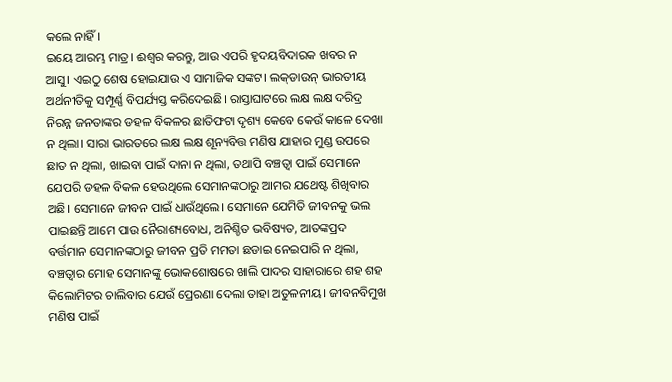କଲେ ନାହିଁ।
ଇୟେ ଆରମ୍ଭ ମାତ୍ର। ଈଶ୍ୱର କରନ୍ତୁ, ଆଉ ଏପରି ହୃଦୟବିଦାରକ ଖବର ନ ଆସୁ। ଏଇଠୁ ଶେଷ ହୋଇଯାଉ ଏ ସାମାଜିକ ସଙ୍କଟ। ଲକ୍‌ଡାଉନ୍‌ ଭାରତୀୟ ଅର୍ଥନୀତିକୁ ସମ୍ପୂର୍ଣ୍ଣ ବିପର୍ଯ୍ୟସ୍ତ କରିଦେଇଛି। ରାସ୍ତାଘାଟରେ ଲକ୍ଷ ଲକ୍ଷ ଦରିଦ୍ର ନିରନ୍ନ ଜନତାଙ୍କର ଡହଳ ବିକଳର ଛାତିଫଟା ଦୃଶ୍ୟ କେବେ କେଉଁ କାଳେ ଦେଖା ନ ଥିଲା। ସାରା ଭାରତରେ ଲକ୍ଷ ଲକ୍ଷ ଶୂନ୍ୟବିତ୍ତ ମଣିଷ ଯାହାର ମୁଣ୍ଡ ଉପରେ ଛାତ ନ ଥିଲା, ଖାଇବା ପାଇଁ ଦାନା ନ ଥିଲା, ତଥାପି ବଞ୍ଚତ୍ବା ପାଇଁ ସେମାନେ ଯେପରି ଡହଳ ବିକଳ ହେଉଥିଲେ ସେମାନଙ୍କଠାରୁ ଆମର ଯଥେଷ୍ଟ ଶିଖିବାର ଅଛି। ସେମାନେ ଜୀବନ ପାଇଁ ଧାଉଁଥିଲେ। ସେମାନେ ଯେମିତି ଜୀବନକୁ ଭଲ ପାଇଛନ୍ତି ଆମେ ପାଉ ନୈରାଶ୍ୟବୋଧ, ଅନିଶ୍ଚିତ ଭବିଷ୍ୟତ, ଆତଙ୍କପ୍ରଦ ବର୍ତ୍ତମାନ ସେମାନଙ୍କଠାରୁ ଜୀବନ ପ୍ରତି ମମତା ଛଡାଇ ନେଇପାରି ନ ଥିଲା, ବଞ୍ଚତ୍ବାର ମୋହ ସେମାନଙ୍କୁ ଭୋକଶୋଷରେ ଖାଲି ପାଦର ସାହାରାରେ ଶହ ଶହ କିଲୋମିଟର ଚାଲିବାର ଯେଉଁ ପ୍ରେରଣା ଦେଲା ତାହା ଅତୁଳନୀୟ। ଜୀବନବିମୁଖ ମଣିଷ ପାଇଁ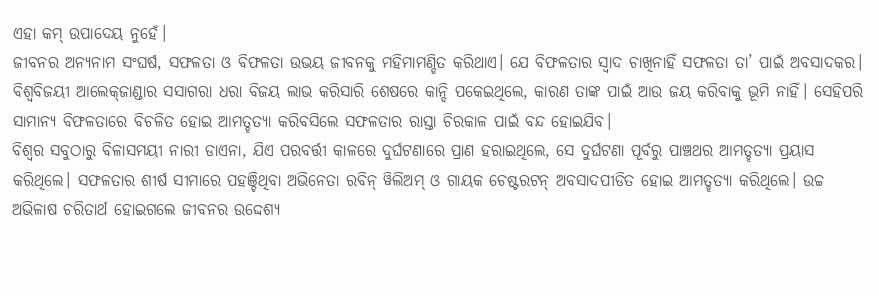ଏହା କମ୍‌ ଉପାଦେୟ ନୁହେଁ।
ଜୀବନର ଅନ୍ୟନାମ ସଂଘର୍ଷ, ସଫଳତା ଓ ବିଫଳତା ଉଭୟ ଜୀବନକୁ ମହିମାମଣ୍ଡିତ କରିଥାଏ। ଯେ ବିଫଳତାର ସ୍ବାଦ ଚାଖିନାହିଁ ସଫଳତା ତା’ ପାଇଁ ଅବସାଦକର। ବିଶ୍ୱବିଜୟୀ ଆଲେକ୍‌ଜାଣ୍ଡାର ସସାଗରା ଧରା ବିଜୟ ଲାଭ କରିସାରି ଶେଷରେ କାନ୍ଦି ପକେଇଥିଲେ, କାରଣ ତାଙ୍କ ପାଇଁ ଆଉ ଜୟ କରିବାକୁ ଭୂମି ନାହିଁ। ସେହିପରି ସାମାନ୍ୟ ବିଫଳତାରେ ବିଚଳିତ ହୋଇ ଆମତ୍ହତ୍ୟା କରିବସିଲେ ସଫଳତାର ରାସ୍ତା ଚିରକାଳ ପାଇଁ ବନ୍ଦ ହୋଇଯିବ।
ବିଶ୍ୱର ସବୁଠାରୁ ବିଳାସମୟୀ ନାରୀ ଡାଏନା, ଯିଏ ପରବର୍ତ୍ତୀ କାଳରେ ଦୁର୍ଘଟଣାରେ ପ୍ରାଣ ହରାଇଥିଲେ, ସେ ଦୁର୍ଘଟଣା ପୂର୍ବରୁ ପାଞ୍ଚଥର ଆମତ୍ହତ୍ୟା ପ୍ରୟାସ କରିଥିଲେ। ସଫଳତାର ଶୀର୍ଷ ସୀମାରେ ପହଞ୍ଚିଥିବା ଅଭିନେତା ରବିନ୍‌ ୱିଲିଅମ୍‌ ଓ ଗାୟକ ଚେଷ୍ଟରଟନ୍‌ ଅବସାଦପୀଡିତ ହୋଇ ଆମତ୍ହତ୍ୟା କରିଥିଲେ। ଉଚ୍ଚ ଅଭିଳାଷ ଚରିତାର୍ଥ ହୋଇଗଲେ ଜୀବନର ଉଦ୍ଦେଶ୍ୟ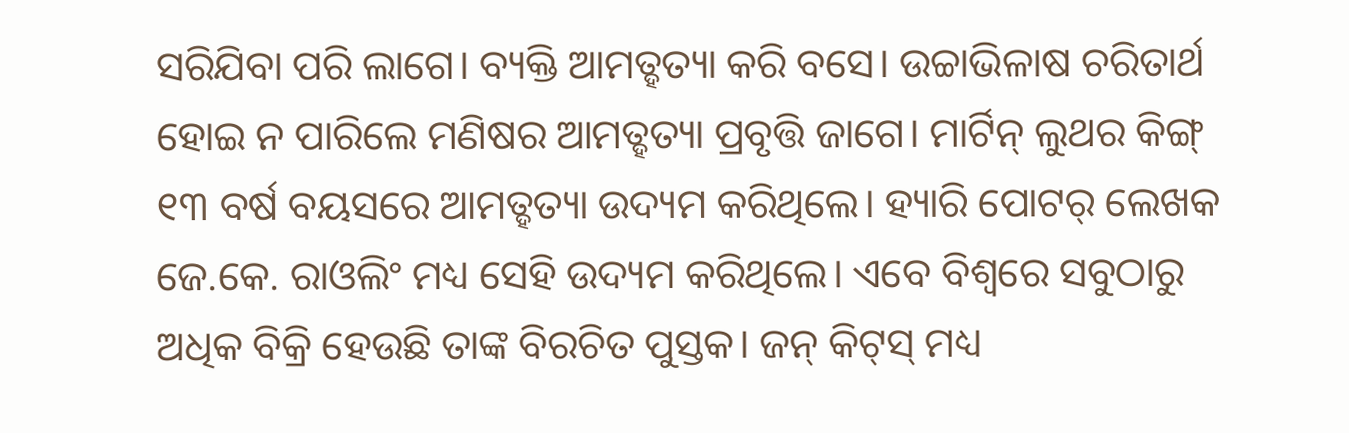ସରିଯିବା ପରି ଲାଗେ। ବ୍ୟକ୍ତି ଆମତ୍ହତ୍ୟା କରି ବସେ। ଉଚ୍ଚାଭିଳାଷ ଚରିତାର୍ଥ ହୋଇ ନ ପାରିଲେ ମଣିଷର ଆମତ୍ହତ୍ୟା ପ୍ରବୃତ୍ତି ଜାଗେ। ମାର୍ଟିନ୍‌ ଲୁଥର କିଙ୍ଗ୍‌ ୧୩ ବର୍ଷ ବୟସରେ ଆମତ୍ହତ୍ୟା ଉଦ୍ୟମ କରିଥିଲେ। ହ୍ୟାରି ପୋଟର୍‌ ଲେଖକ ଜେ.କେ. ରାଓଲିଂ ମଧ୍ୟ ସେହି ଉଦ୍ୟମ କରିଥିଲେ। ଏବେ ବିଶ୍ୱରେ ସବୁଠାରୁ ଅଧିକ ବିକ୍ରି ହେଉଛି ତାଙ୍କ ବିରଚିତ ପୁସ୍ତକ। ଜନ୍‌ କିଟ୍‌ସ୍‌ ମଧ୍ୟ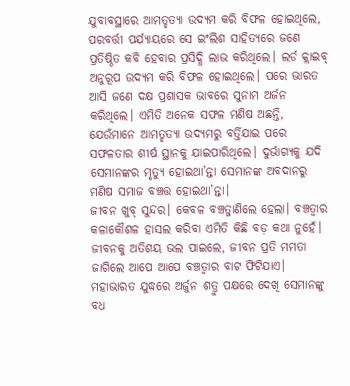ଯୁବାବସ୍ଥାରେ ଆମତ୍ହତ୍ୟା ଉଦ୍ୟମ କରି ବିଫଳ ହୋଇଥିଲେ, ପରବର୍ତ୍ତୀ ପର୍ଯ୍ୟାୟରେ ସେ ଇଂଲିଶ ସାହିତ୍ୟରେ ଜଣେ ପ୍ରତିଷ୍ଠିତ କବି ହେବାର ପ୍ରସିଦ୍ଧି ଲାଭ କରିଥିଲେ। ଲର୍ଡ କ୍ଲାଇବ୍‌ ଅନୁରୂପ ଉଦ୍ୟମ କରି ବିଫଳ ହୋଇଥିଲେ। ପରେ ଭାରତ ଆସି ଜଣେ ଦକ୍ଷ ପ୍ରଶାସକ ଭାବରେ ସୁନାମ ଅର୍ଜନ କରିଥିଲେ। ଏମିତି ଅନେକ ସଫଳ ମଣିଷ ଅଛନ୍ତି, ଯେଉଁମାନେ ଆମତ୍ହତ୍ୟା ଉଦ୍ୟମରୁ ବର୍ତ୍ତିଯାଇ ପରେ ସଫଳତାର ଶୀର୍ଷ ସ୍ଥାନକୁ ଯାଇପାରିଥିଲେ। ଦୁର୍ଭାଗ୍ୟକୁ ଯଦି ସେମାନଙ୍କର ମୃତ୍ୟୁ ହୋଇଥା’ନ୍ତା ସେମାନଙ୍କ ଅବଦାନରୁ ମଣିଷ ସମାଜ ବଞ୍ଚତ୍ତ ହୋଇଥା’ନ୍ତା।
ଜୀବନ ଖୁବ୍‌ ସୁନ୍ଦର। କେବଳ ବଞ୍ଚତ୍ଜାଣିଲେ ହେଲା। ବଞ୍ଚତ୍ବାର କଳାକୌଶଳ ହାସଲ କରିବା ଏମିତି କିଛି ବଡ଼ କଥା ନୁହେଁ। ଜୀବନକୁ ଅତିଶୟ ଭଲ ପାଇଲେ, ଜୀବନ ପ୍ରତି ମମତା ଜାଗିଲେ ଆପେ ଆପେ ବଞ୍ଚତ୍ବାର ବାଟ ଫିଟିଯାଏ। ମହାଭାରତ ଯୁଦ୍ଧରେ ଅର୍ଜୁନ ଶତ୍ରୁ ପକ୍ଷରେ ଦେଖି ସେମାନଙ୍କୁ ବଧ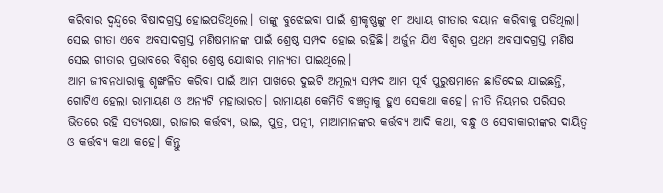କରିବାର ଦ୍ୱନ୍ଦ୍ୱରେ ବିଷାଦଗ୍ରସ୍ତ ହୋଇପଡିଥିଲେ। ତାଙ୍କୁ ବୁଝେଇବା ପାଇଁ ଶ୍ରୀକୃଷ୍ଣଙ୍କୁ ୧୮ ଅଧ୍ୟାୟ ଗୀତାର ବୟାନ କରିବାକୁ ପଡିଥିଲା। ସେଇ ଗୀତା ଏବେ ଅବସାଦଗ୍ରସ୍ତ ମଣିଷମାନଙ୍କ ପାଇଁ ଶ୍ରେଷ୍ଠ ସମ୍ପଦ ହୋଇ ରହିଛି। ଅର୍ଜୁନ ଯିଏ ବିଶ୍ୱର ପ୍ରଥମ ଅବସାଦଗ୍ରସ୍ତ ମଣିଷ ସେଇ ଗୀତାର ପ୍ରଭାବରେ ବିଶ୍ୱର ଶ୍ରେଷ୍ଠ ଯୋଦ୍ଧାର ମାନ୍ୟତା ପାଇଥିଲେ।
ଆମ ଜୀବନଧାରାକୁ ଶୃଙ୍ଖଳିତ କରିବା ପାଇଁ ଆମ ପାଖରେ ଦୁଇଟି ଅମୂଲ୍ୟ ସମ୍ପଦ ଆମ ପୂର୍ବ ପୁରୁଷମାନେ ଛାଡିଦେଇ ଯାଇଛନ୍ତି, ଗୋଟିଏ ହେଲା ରାମାୟଣ ଓ ଅନ୍ୟଟି ମହାଭାରତ। ରାମାୟଣ କେମିତି ବଞ୍ଚତ୍ବାକୁ ହୁଏ ସେକଥା କହେ। ନୀତି ନିୟମର ପରିସର ଭିତରେ ରହି ସତ୍ୟରକ୍ଷା, ରାଜାର କର୍ତ୍ତବ୍ୟ, ଭାଇ, ପୁତ୍ର, ପତ୍ନୀ, ମାଆମାନଙ୍କର କର୍ତ୍ତବ୍ୟ ଆଦି କଥା, ବନ୍ଧୁ ଓ ସେବାକାରୀଙ୍କର ଦାୟିତ୍ୱ ଓ କର୍ତ୍ତବ୍ୟ କଥା କହେ। କିନ୍ତୁ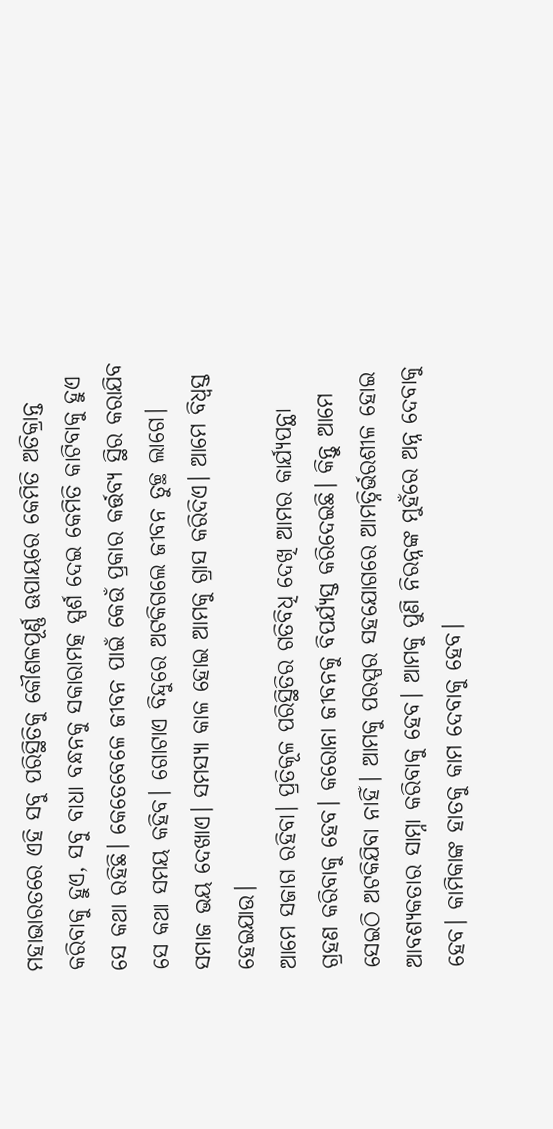ମହାଭାରତରେ ଏହି ସବୁ ପରିସ୍ଥିତିକୁ କୌଶଳପୂର୍ଣ୍ଣ ଊପାୟରେ କେମିତି ଅତିକ୍ରାନ୍ତ କରିବାକୁ ହୁଏ, ସବୁ ବାଧା ବନ୍ଧନକୁ ସକାରାମତ୍କ ସ୍ପର୍ଶ ଦେଇ କେମିତି କାଟିବାକୁ ହୁଏ ସେ କଥା ରହିଛି। କେତେବେଳେ ଜୀବନ ପାଇଁ କେଉଁ ପ୍ରକାର କର୍ତ୍ତବ୍ୟ ସ୍ଥିର କରାଯିବ ସେ କଥା ସମୟ କହିବ। ଗୋଟାଏ ବିନ୍ଦୁରେ ଅଟକିଗଲେ ଜୀବନ ତୁଚ୍ଛ ଲାଗେ। ସମାଜ ଭୟ ଦେଖାଏ। ସମସ୍ୟା କାଳ ହୋଇ ଆମକୁ ଗ୍ରାସ କରିଦିଏ। ଆମେ ବିଧ୍ୱସ୍ତ ହେଇଯାଉ।
ଆମେ ସଜାଗ ରହିବା। ପ୍ରତିକୂଳ ପରିସ୍ଥିତିର ଗତିବିଧି ଦେଖି ଆମର କାର୍ଯ୍ୟପନ୍ଥା ଗ୍ରହଣ କରିବାକୁ ହେବ। କରୋନା ଜୀବନକୁ ବିପର୍ଯ୍ୟସ୍ତ କରିଦେଇଛି। କିନ୍ତୁ ଆମେ ସେଇଠି ଅଟକିଯିବା ନାହିଁ। ଆମକୁ ପରସ୍ପର ସହଯୋଗରେ ଆମତ୍ନିର୍ଭରଶୀଳ ହୋଇ ଆବଶ୍ୟକତାର ସାମ୍ନା କରିବାକୁ ହେବ। ଆମକୁ ପୁଣି ନିରନ୍ନଙ୍କ ମୁହଁରେ ଅନ୍ନ ଦେବାକୁ ହେବ। କାମିକାଙ୍କ ହାତକୁ କାମ ଦେବାକୁ ହେବ।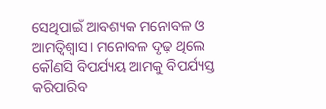ସେଥିପାଇଁ ଆବଶ୍ୟକ ମନୋବଳ ଓ ଆମତ୍ବିଶ୍ୱାସ। ମନୋବଳ ଦୃଢ଼ ଥିଲେ କୌଣସି ବିପର୍ଯ୍ୟୟ ଆମକୁ ବିପର୍ଯ୍ୟସ୍ତ କରିପାରିବ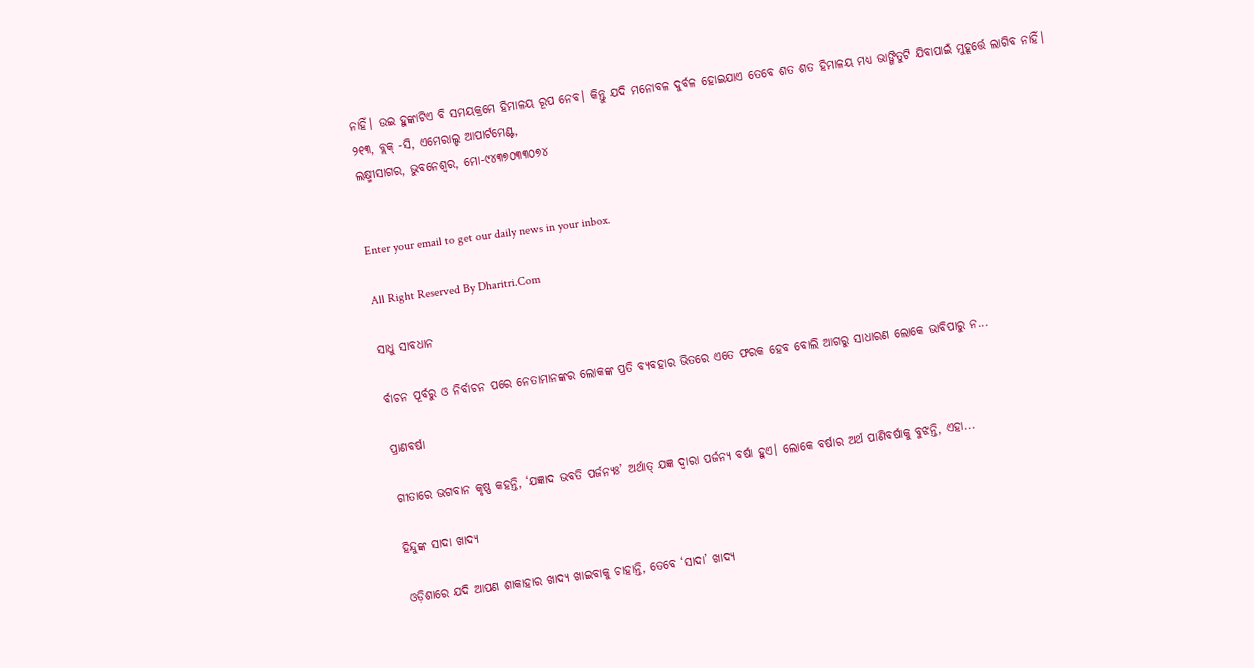ନାହିଁ। ଉଇ ହୁଙ୍କାଟିଏ ବି ସମୟକ୍ରମେ ହିମାଳୟ ରୂପ ନେବ। କିନ୍ତୁ ଯଦି ମନୋବଳ ଦୁର୍ବଳ ହୋଇଯାଏ ତେବେ ଶତ ଶତ ହିମାଳୟ ମଧ୍ୟ ଭାଙ୍ଗିତୁଟି ଯିବାପାଇଁ ମୁହୂର୍ତ୍ତେ ଲାଗିବ ନାହିଁ।
୨୧୩, ବ୍ଲକ୍‌ -ସି, ଏମେରାଲ୍ଡ ଆପାର୍ଟମେଣ୍ଟ,
ଲକ୍ଷ୍ମୀସାଗର, ଭୁବନେଶ୍ୱର, ମୋ-୯୪୩୭୦୩୩୦୭୪


Enter your email to get our daily news in your inbox.

All Right Reserved By Dharitri.Com

ସାଧୁ ସାବଧାନ

ର୍ବାଚନ ପୂର୍ବରୁ ଓ ନିର୍ବାଚନ ପରେ ନେତାମାନଙ୍କର ଲୋକଙ୍କ ପ୍ରତି ବ୍ୟବହାର ଭିତରେ ଏତେ ଫରକ ହେବ ବୋଲି ଆଗରୁ ସାଧାରଣ ଲୋକେ ଭାବିପାରୁ ନ...

ପ୍ରାଣବର୍ଷା

ଗୀତାରେ ଭଗବାନ କୃଷ୍ଣ କହନ୍ତି, ‘ଯଜ୍ଞାଦ ଭବତି ପର୍ଜନ୍ୟଃ’ ଅର୍ଥାତ୍‌ ଯଜ୍ଞ ଦ୍ୱାରା ପର୍ଜନ୍ୟ ବର୍ଷା ହୁଏ। ଲୋକେ ବର୍ଷାର ଅର୍ଥ ପାଣିବର୍ଷାକୁ ବୁଝନ୍ତି, ଏହା...

ହିନ୍ଦୁଙ୍କ ସାଦା ଖାଦ୍ୟ

ଓଡ଼ିଶାରେ ଯଦି ଆପଣ ଶାକାହାର ଖାଦ୍ୟ ଖାଇବାକୁ ଚାହାନ୍ତି, ତେବେ ‘ସାଦା’ ଖାଦ୍ୟ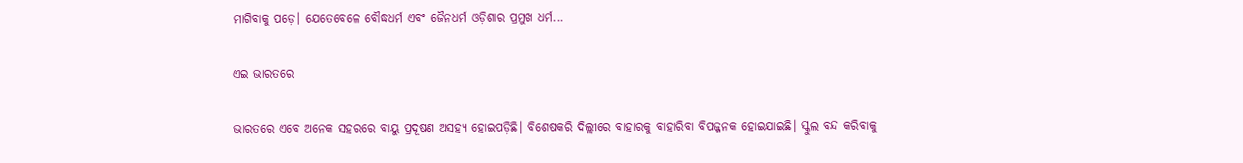ମାଗିବାକୁ ପଡ଼େ। ଯେତେବେଳେ ବୌଦ୍ଧଧର୍ମ ଏବଂ ଜୈନଧର୍ମ ଓଡ଼ିଶାର ପ୍ରମୁଖ ଧର୍ମ...

ଏଇ ଭାରତରେ

ଭାରତରେ ଏବେ ଅନେକ ସହରରେ ବାୟୁ ପ୍ରଦୂଷଣ ଅସହ୍ୟ ହୋଇପଡ଼ିଛି। ବିଶେଷକରି ଦିଲ୍ଲୀରେ ବାହାରକୁ ବାହାରିବା ବିପଜ୍ଜନକ ହୋଇଯାଇଛି। ସ୍କୁଲ ବନ୍ଦ କରିବାକୁ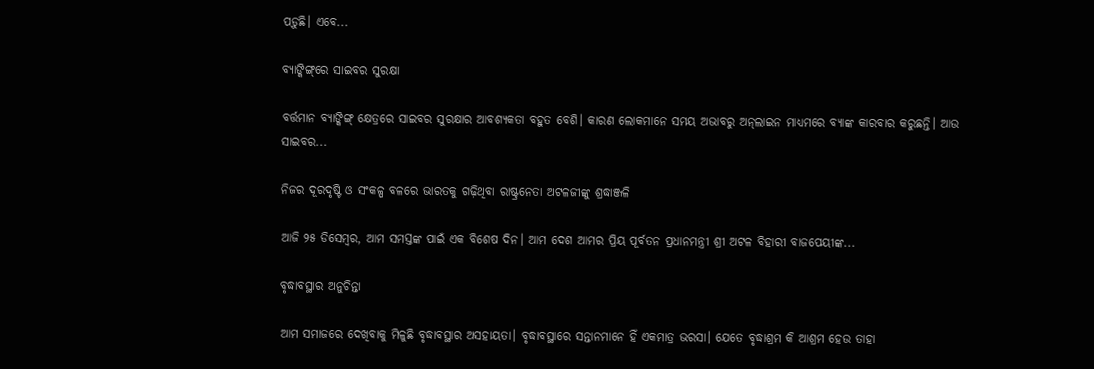ପଡ଼ୁଛି। ଏବେ...

ବ୍ୟାଙ୍କିଙ୍ଗ୍‌ରେ ସାଇବର ସୁରକ୍ଷା

ବର୍ତ୍ତମାନ ବ୍ୟାଙ୍କିଙ୍ଗ୍‌ କ୍ଷେତ୍ରରେ ସାଇବର ସୁରକ୍ଷାର ଆବଶ୍ୟକତା ବହୁତ ବେଶି। କାରଣ ଲୋକମାନେ ସମୟ ଅଭାବରୁ ଅନ୍‌ଲାଇନ ମାଧ୍ୟମରେ ବ୍ୟାଙ୍କ କାରବାର କରୁଛନ୍ତି। ଆଉ ସାଇବର...

ନିଜର ଦୂରଦୃଷ୍ଟି ଓ ସଂକଳ୍ପ ବଳରେ ଭାରତକୁ ଗଢ଼ିଥିବା ରାଷ୍ଟ୍ରନେତା ଅଟଳଜୀଙ୍କୁ ଶ୍ରଦ୍ଧାଞ୍ଜଳି

ଆଜି ୨୫ ଡିସେମ୍ବର, ଆମ ସମସ୍ତଙ୍କ ପାଇଁ ଏକ ବିଶେଷ ଦିନ। ଆମ ଦେଶ ଆମର ପ୍ରିୟ ପୂର୍ବତନ ପ୍ରଧାନମନ୍ତ୍ରୀ ଶ୍ରୀ ଅଟଳ ବିହାରୀ ବାଜପେୟୀଙ୍କ...

ବୃଦ୍ଧାବସ୍ଥାର ଅନୁଚିନ୍ତା

ଆମ ସମାଜରେ ଦେଖିବାକୁ ମିଳୁଛି ବୃଦ୍ଧାବସ୍ଥାର ଅସହାୟତା। ବୃଦ୍ଧାବସ୍ଥାରେ ସନ୍ତାନମାନେ ହିଁ ଏକମାତ୍ର ଭରସା। ଯେତେ ବୃଦ୍ଧାଶ୍ରମ କି ଆଶ୍ରମ ହେଉ ତାହା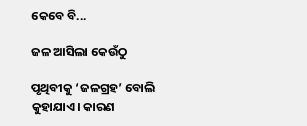କେବେ ବି...

ଜଳ ଆସିଲା କେଉଁଠୁ

ପୃଥିବୀକୁ ‘ଜଳଗ୍ରହ’ ବୋଲି କୁହାଯାଏ। କାରଣ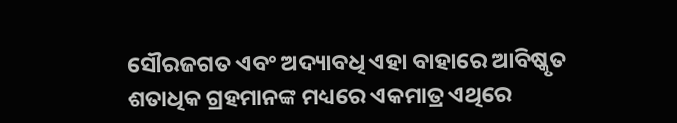ସୌରଜଗତ ଏବଂ ଅଦ୍ୟାବଧି ଏହା ବାହାରେ ଆବିଷ୍କୃତ ଶତାଧିକ ଗ୍ରହମାନଙ୍କ ମଧ୍ୟରେ ଏକମାତ୍ର ଏଥିରେ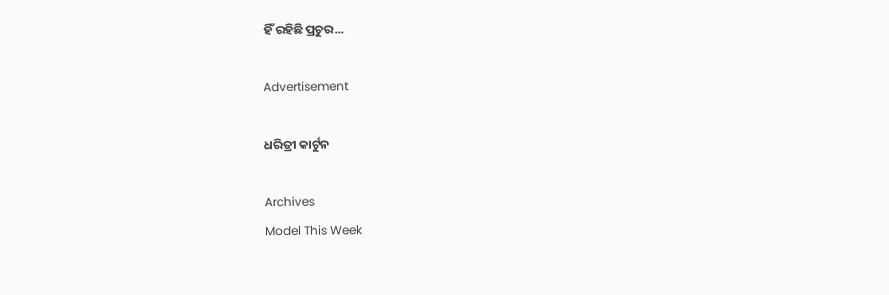ହିଁ ରହିଛି ପ୍ରଚୁର...

Advertisement

ଧରିତ୍ରୀ କାର୍ଟୁନ

Archives
Model This Week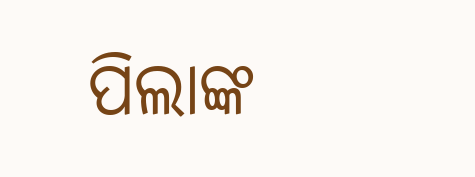ପିଲାଙ୍କ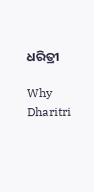ଧରିତ୍ରୀ

Why Dharitri